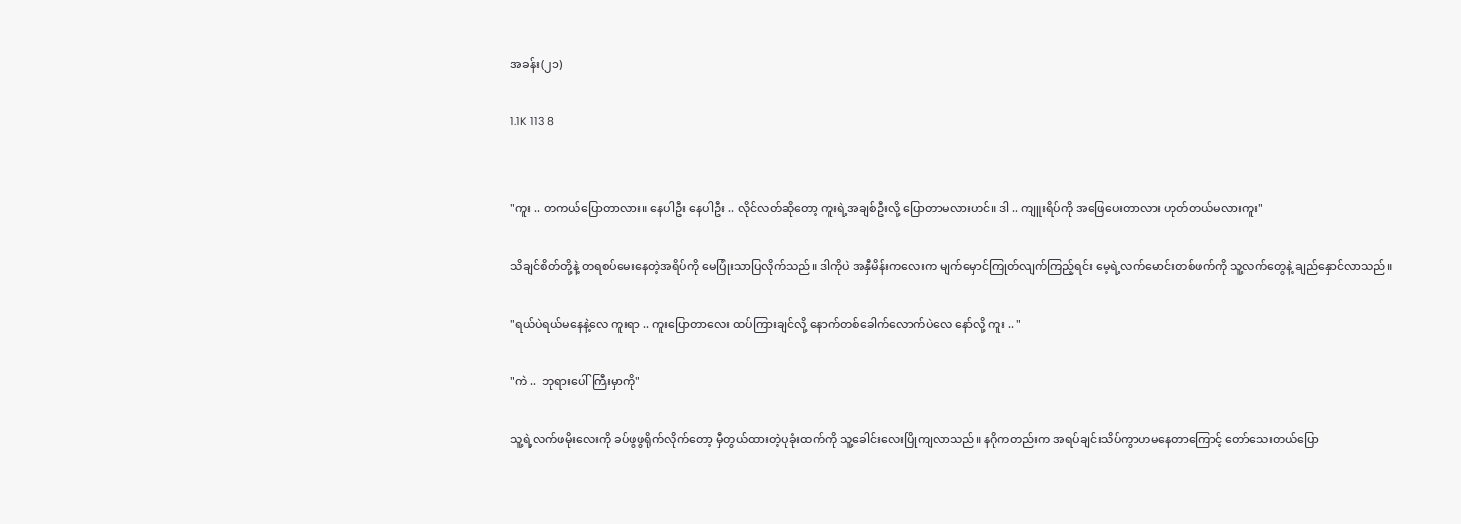အခန်း(၂၁)

1.1K 113 8


"ကူး .. တကယ်ပြောတာလား။ နေပါဦး နေပါဦး .. လိုင်လတ်ဆိုတော့ ကူးရဲ့အချစ်ဦးလို့ ပြောတာမလားဟင်။ ဒါ .. ကျူးရိပ်ကို အဖြေပေးတာလား ဟုတ်တယ်မလားကူး"

သိချင်စိတ်တို့နဲ့ တရစပ်မေးနေတဲ့အရိပ်ကို မေပြုံးသာပြလိုက်သည်။ ဒါကိုပဲ အနှီမိန်းကလေးက မျက်မှောင်ကြုတ်လျက်ကြည့်ရင်း မေ့ရဲ့လက်မောင်းတစ်ဖက်ကို သူ့လက်တွေနဲ့ ချည်နှောင်လာသည်။

"ရယ်ပဲရယ်မနေနဲ့လေ ကူးရာ .. ကူးပြောတာလေး ထပ်ကြားချင်လို့ နောက်တစ်ခေါက်လောက်ပဲလေ နော်လို့ ကူး .. "

"ကဲ ..  ဘုရားပေါ်ကြီးမှာကို"

သူ့ရဲ့လက်ဖမိုးလေးကို ခပ်ဖွဖွရိုက်လိုက်တော့ မှီတွယ်ထားတဲ့ပုခုံးထက်ကို သူ့ခေါင်းလေးပြိုကျလာသည်။ နဂိုကတည်းက အရပ်ချင်းသိပ်ကွာဟမနေတာကြောင့် တော်သေးတယ်ပြော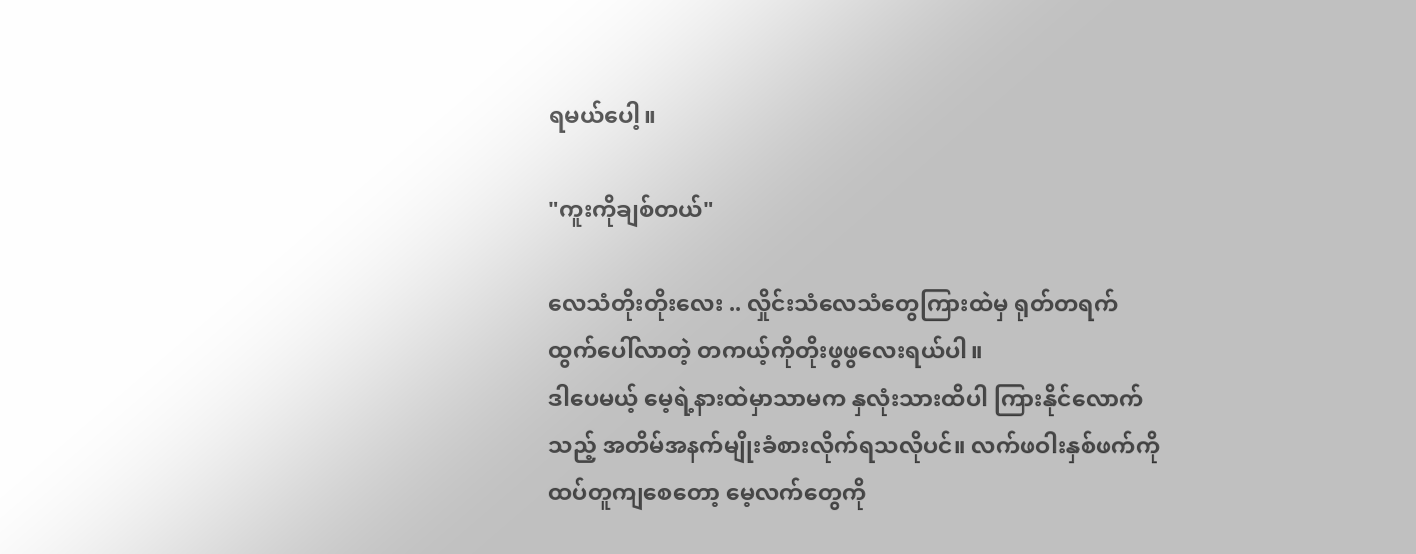ရမယ်ပေါ့။

"ကူးကိုချစ်တယ်"

လေသံတိုးတိုးလေး .. လှိုင်းသံလေသံတွေကြားထဲမှ ရုတ်တရက်ထွက်ပေါ်လာတဲ့ တကယ့်ကိုတိုးဖွဖွလေးရယ်ပါ။
ဒါပေမယ့် မေ့ရဲ့နားထဲမှာသာမက နှလုံးသားထိပါ ကြားနိုင်လောက်သည့် အတိမ်အနက်မျိုးခံစားလိုက်ရသလိုပင်။ လက်ဖဝါးနှစ်ဖက်ကို ထပ်တူကျစေတော့ မေ့လက်တွေကို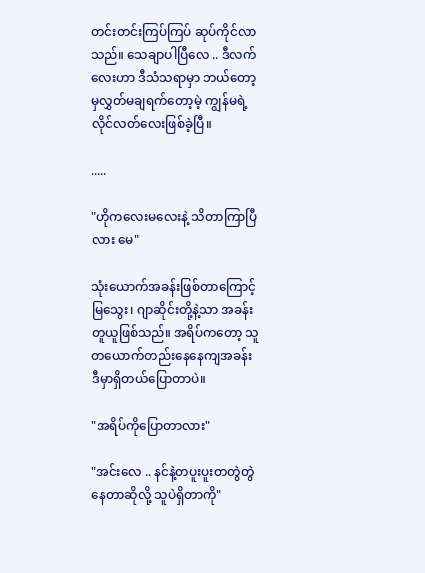တင်းတင်းကြပ်ကြပ် ဆုပ်ကိုင်လာသည်။ သေချာပါပြီလေ .. ဒီလက်လေးဟာ ဒီသံသရာမှာ ဘယ်တော့မှလွှတ်မချရက်တော့မဲ့ ကျွန်မရဲ့လိုင်လတ်လေးဖြစ်ခဲ့ပြီ။

.....

"ဟိုကလေးမလေးနဲ့ သိတာကြာပြီလား မေ"

သုံးယောက်အခန်းဖြစ်တာကြောင့် မြသွေး၊ ဂျာဆိုင်းတို့နဲ့သာ အခန်းတူယူဖြစ်သည်။ အရိပ်ကတော့ သူတယောက်တည်းနေနေကျအခန်း ဒီမှာရှိတယ်ပြောတာပဲ။

"အရိပ်ကိုပြောတာလား"

"အင်းလေ .. နင်နဲ့တပူးပူးတတွဲတွဲနေတာဆိုလို့ သူပဲရှိတာကို"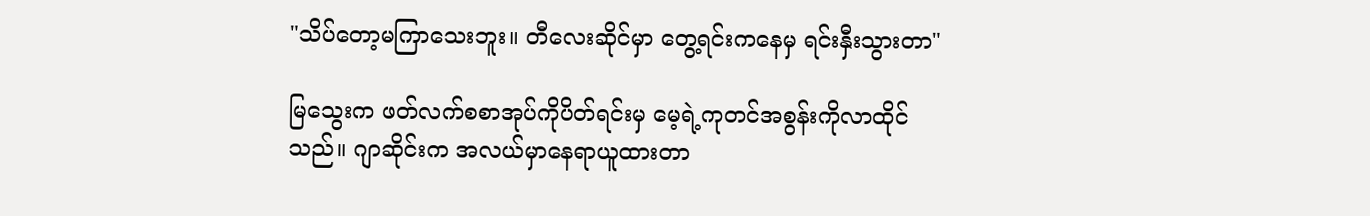"သိပ်တော့မကြာသေးဘူး။ တီလေးဆိုင်မှာ တွေ့ရင်းကနေမှ ရင်းနှီးသွားတာ"

မြသွေးက ဖတ်လက်စစာအုပ်ကိုပိတ်ရင်းမှ မေ့ရဲ့ကုတင်အစွန်းကိုလာထိုင်သည်။ ဂျာဆိုင်းက အလယ်မှာနေရာယူထားတာ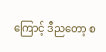ကြောင့် ဒီညတော့ စ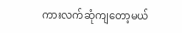ကားလက်ဆုံကျတော့မယ်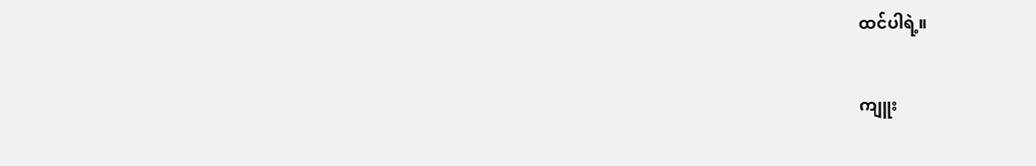ထင်ပါရဲ့။

ကျူး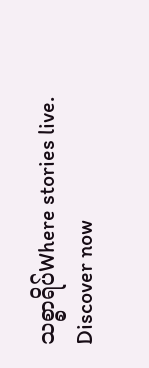သစ္စာရိပ်Where stories live. Discover now